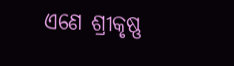ଏଣେ ଶ୍ରୀକୃଷ୍ଣ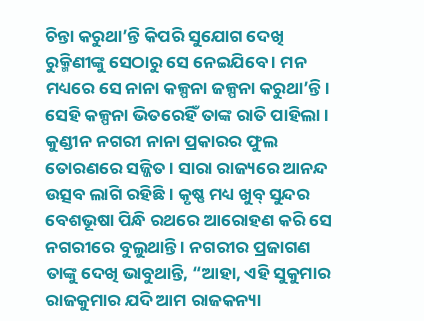ଚିନ୍ତା କରୁଥା’ନ୍ତି କିପରି ସୁଯୋଗ ଦେଖି ରୁକ୍ମିଣୀଙ୍କୁ ସେଠାରୁ ସେ ନେଇଯିବେ । ମନ ମଧ୍ୟରେ ସେ ନାନା କଳ୍ପନା ଜଳ୍ପନା କରୁଥା’ନ୍ତି । ସେହି କଳ୍ପନା ଭିତରେହିଁ ତାଙ୍କ ରାତି ପାହିଲା । କୁଣ୍ଡୀନ ନଗରୀ ନାନା ପ୍ରକାରର ଫୁଲ ତୋରଣରେ ସଜ୍ଜିତ । ସାରା ରାଜ୍ୟରେ ଆନନ୍ଦ ଉତ୍ସବ ଲାଗି ରହିଛି । କୃଷ୍ଣ ମଧ୍ୟ ଖୁବ୍ ସୁନ୍ଦର ବେଶଭୂଷା ପିନ୍ଧି ରଥରେ ଆରୋହଣ କରି ସେ ନଗରୀରେ ବୁଲୁଥାନ୍ତି । ନଗରୀର ପ୍ରଜାଗଣ ତାଙ୍କୁ ଦେଖି ଭାବୁଥାନ୍ତି, “ଆହା, ଏହି ସୁକୁମାର ରାଜକୁମାର ଯଦି ଆମ ରାଜକନ୍ୟା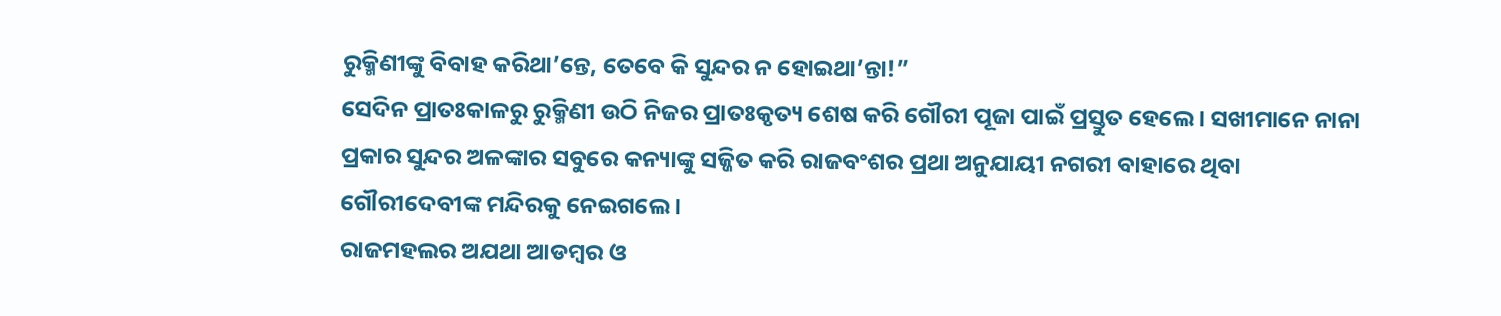ରୁକ୍ମିଣୀଙ୍କୁ ବିବାହ କରିଥା’ନ୍ତେ, ତେବେ କି ସୁନ୍ଦର ନ ହୋଇଥା’ନ୍ତା!”
ସେଦିନ ପ୍ରାତଃକାଳରୁ ରୁକ୍ମିଣୀ ଉଠି ନିଜର ପ୍ରାତଃକୃତ୍ୟ ଶେଷ କରି ଗୌରୀ ପୂଜା ପାଇଁ ପ୍ରସ୍ତୁତ ହେଲେ । ସଖୀମାନେ ନାନା ପ୍ରକାର ସୁନ୍ଦର ଅଳଙ୍କାର ସବୁରେ କନ୍ୟାଙ୍କୁ ସଜ୍ଜିତ କରି ରାଜବଂଶର ପ୍ରଥା ଅନୁଯାୟୀ ନଗରୀ ବାହାରେ ଥିବା ଗୌରୀଦେବୀଙ୍କ ମନ୍ଦିରକୁ ନେଇଗଲେ ।
ରାଜମହଲର ଅଯଥା ଆଡମ୍ବର ଓ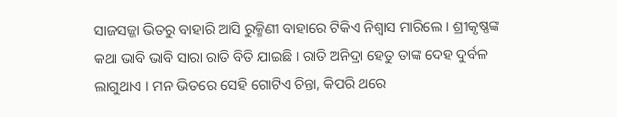ସାଜସଜ୍ଜା ଭିତରୁ ବାହାରି ଆସି ରୁକ୍ମିଣୀ ବାହାରେ ଟିକିଏ ନିଶ୍ୱାସ ମାରିଲେ । ଶ୍ରୀକୃଷ୍ଣଙ୍କ କଥା ଭାବି ଭାବି ସାରା ରାତି ବିତି ଯାଇଛି । ରାତି ଅନିଦ୍ରା ହେତୁ ତାଙ୍କ ଦେହ ଦୁର୍ବଳ ଲାଗୁଥାଏ । ମନ ଭିତରେ ସେହି ଗୋଟିଏ ଚିନ୍ତା, କିପରି ଥରେ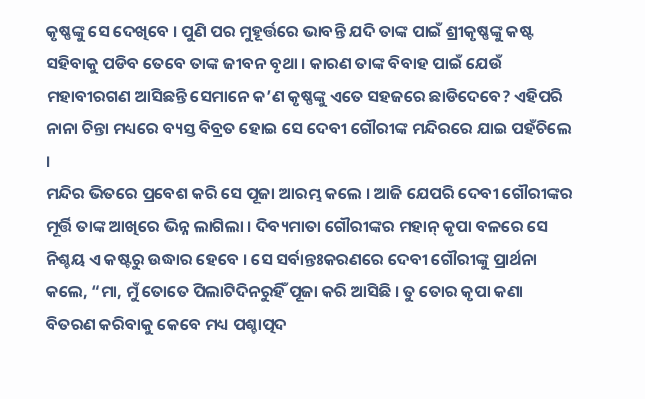କୃଷ୍ଣଙ୍କୁ ସେ ଦେଖିବେ । ପୁଣି ପର ମୁହୂର୍ତ୍ତରେ ଭାବନ୍ତି ଯଦି ତାଙ୍କ ପାଇଁ ଶ୍ରୀକୃଷ୍ଣଙ୍କୁ କଷ୍ଟ ସହିବାକୁ ପଡିବ ତେବେ ତାଙ୍କ ଜୀବନ ବୃଥା । କାରଣ ତାଙ୍କ ବିବାହ ପାଇଁ ଯେଉଁ ମହାବୀରଗଣ ଆସିଛନ୍ତି ସେମାନେ କ’ଣ କୃଷ୍ଣଙ୍କୁ ଏତେ ସହଜରେ ଛାଡିଦେବେ? ଏହିପରି ନାନା ଚିନ୍ତା ମଧ୍ୟରେ ବ୍ୟସ୍ତ ବିବ୍ରତ ହୋଇ ସେ ଦେବୀ ଗୌରୀଙ୍କ ମନ୍ଦିରରେ ଯାଇ ପହଁଚିଲେ ।
ମନ୍ଦିର ଭିତରେ ପ୍ରବେଶ କରି ସେ ପୂଜା ଆରମ୍ଭ କଲେ । ଆଜି ଯେପରି ଦେବୀ ଗୌରୀଙ୍କର ମୂର୍ତ୍ତି ତାଙ୍କ ଆଖିରେ ଭିନ୍ନ ଲାଗିଲା । ଦିବ୍ୟମାତା ଗୌରୀଙ୍କର ମହାନ୍ କୃପା ବଳରେ ସେ ନିଶ୍ଚୟ ଏ କଷ୍ଟରୁ ଉଦ୍ଧାର ହେବେ । ସେ ସର୍ବାନ୍ତଃକରଣରେ ଦେବୀ ଗୌରୀଙ୍କୁ ପ୍ରାର୍ଥନା କଲେ, “ମା, ମୁଁ ତୋତେ ପିଲାଟିଦିନରୁହିଁ ପୂଜା କରି ଆସିଛି । ତୁ ତୋର କୃପା କଣା ବିତରଣ କରିବାକୁ କେବେ ମଧ୍ୟ ପଶ୍ଚାତ୍ପଦ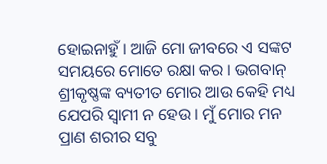ହୋଇନାହୁଁ । ଆଜି ମୋ ଜୀବରେ ଏ ସଙ୍କଟ ସମୟରେ ମୋତେ ରକ୍ଷା କର । ଭଗବାନ୍ ଶ୍ରୀକୃଷ୍ଣଙ୍କ ବ୍ୟତୀତ ମୋର ଆଉ କେହି ମଧ୍ୟ ଯେପରି ସ୍ୱାମୀ ନ ହେଉ । ମୁଁ ମୋର ମନ ପ୍ରାଣ ଶରୀର ସବୁ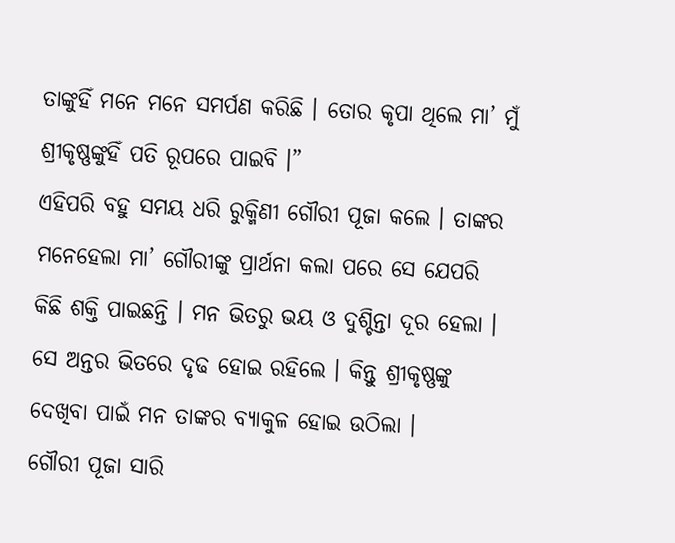ତାଙ୍କୁହିଁ ମନେ ମନେ ସମର୍ପଣ କରିଛି । ତୋର କୃପା ଥିଲେ ମା’ ମୁଁ ଶ୍ରୀକୃଷ୍ଣଙ୍କୁହିଁ ପତି ରୂପରେ ପାଇବି ।”
ଏହିପରି ବହୁ ସମୟ ଧରି ରୁକ୍ମିଣୀ ଗୌରୀ ପୂଜା କଲେ । ତାଙ୍କର ମନେହେଲା ମା’ ଗୌରୀଙ୍କୁ ପ୍ରାର୍ଥନା କଲା ପରେ ସେ ଯେପରି କିଛି ଶକ୍ତି ପାଇଛନ୍ତି । ମନ ଭିତରୁ ଭୟ ଓ ଦୁଶ୍ଚିନ୍ତା ଦୂର ହେଲା । ସେ ଅନ୍ତର ଭିତରେ ଦୃଢ ହୋଇ ରହିଲେ । କିନ୍ତୁ ଶ୍ରୀକୃଷ୍ଣଙ୍କୁ ଦେଖିବା ପାଇଁ ମନ ତାଙ୍କର ବ୍ୟାକୁଳ ହୋଇ ଉଠିଲା ।
ଗୌରୀ ପୂଜା ସାରି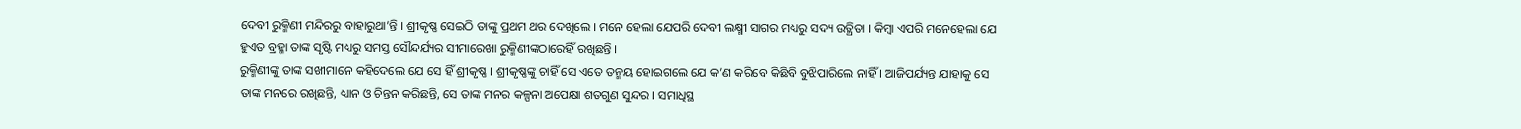ଦେବୀ ରୁକ୍ମିଣୀ ମନ୍ଦିରରୁ ବାହାରୁଥା’ନ୍ତି । ଶ୍ରୀକୃଷ୍ଣ ସେଇଠି ତାଙ୍କୁ ପ୍ରଥମ ଥର ଦେଖିଲେ । ମନେ ହେଲା ଯେପରି ଦେବୀ ଲକ୍ଷ୍ମୀ ସାଗର ମଧ୍ୟରୁ ସଦ୍ୟ ଉତ୍ଥିତା । କିମ୍ବା ଏପରି ମନେହେଲା ଯେ ହୁଏତ ବ୍ରହ୍ମା ତାଙ୍କ ସୃଷ୍ଟି ମଧ୍ୟରୁ ସମସ୍ତ ସୌନ୍ଦର୍ଯ୍ୟର ସୀମାରେଖା ରୁକ୍ମିଣୀଙ୍କଠାରେହିଁ ରଖିଛନ୍ତି ।
ରୁକ୍ମିଣୀଙ୍କୁ ତାଙ୍କ ସଖୀମାନେ କହିଦେଲେ ଯେ ସେ ହିଁ ଶ୍ରୀକୃଷ୍ଣ । ଶ୍ରୀକୃଷ୍ଣଙ୍କୁ ଚାହିଁ ସେ ଏତେ ତନ୍ମୟ ହୋଇଗଲେ ଯେ କ’ଣ କରିବେ କିଛିବି ବୁଝିପାରିଲେ ନାହିଁ । ଆଜିପର୍ଯ୍ୟନ୍ତ ଯାହାକୁ ସେ ତାଙ୍କ ମନରେ ରଖିଛନ୍ତି, ଧ୍ୟାନ ଓ ଚିନ୍ତନ କରିଛନ୍ତି, ସେ ତାଙ୍କ ମନର କଳ୍ପନା ଅପେକ୍ଷା ଶତଗୁଣ ସୁନ୍ଦର । ସମାଧିସ୍ଥ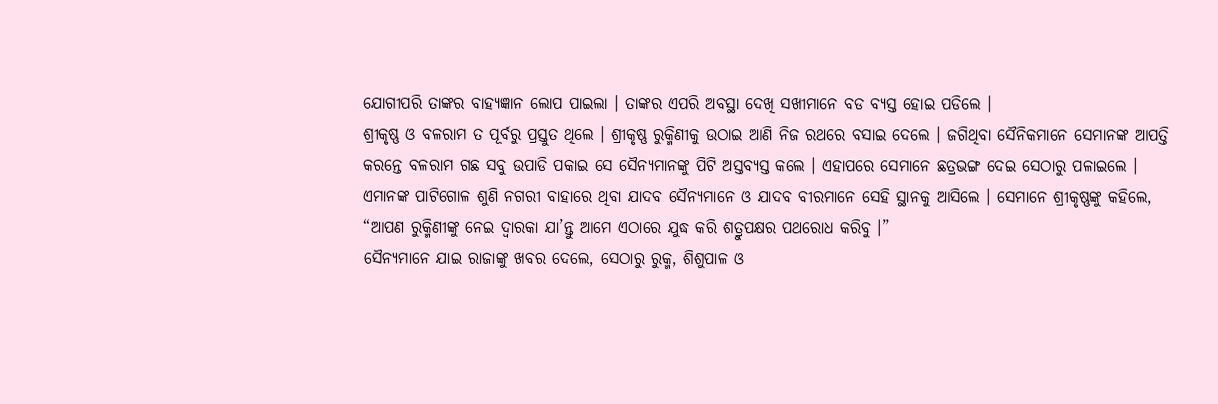ଯୋଗୀପରି ତାଙ୍କର ବାହ୍ୟଜ୍ଞାନ ଲୋପ ପାଇଲା । ତାଙ୍କର ଏପରି ଅବସ୍ଥା ଦେଖି ସଖୀମାନେ ବଡ ବ୍ୟସ୍ତ ହୋଇ ପଡିଲେ ।
ଶ୍ରୀକୃଷ୍ଣ ଓ ବଳରାମ ତ ପୂର୍ବରୁ ପ୍ରସ୍ତୁତ ଥିଲେ । ଶ୍ରୀକୃଷ୍ଣ ରୁକ୍ମିଣୀକୁ ଉଠାଇ ଆଣି ନିଜ ରଥରେ ବସାଇ ଦେଲେ । ଜଗିଥିବା ସୈନିକମାନେ ସେମାନଙ୍କ ଆପତ୍ତି କରନ୍ତେ ବଳରାମ ଗଛ ସବୁ ଉପାଡି ପକାଇ ସେ ସୈନ୍ୟମାନଙ୍କୁ ପିଟି ଅସ୍ତବ୍ୟସ୍ତ କଲେ । ଏହାପରେ ସେମାନେ ଛତ୍ରଭଙ୍ଗ ଦେଇ ସେଠାରୁ ପଳାଇଲେ ।
ଏମାନଙ୍କ ପାଟିଗୋଳ ଶୁଣି ନଗରୀ ବାହାରେ ଥିବା ଯାଦବ ସୈନ୍ୟମାନେ ଓ ଯାଦବ ବୀରମାନେ ସେହି ସ୍ଥାନକୁ ଆସିଲେ । ସେମାନେ ଶ୍ରୀକୃଷ୍ଣଙ୍କୁ କହିଲେ, “ଆପଣ ରୁକ୍ମିଣୀଙ୍କୁ ନେଇ ଦ୍ୱାରକା ଯା’ନ୍ତୁ ଆମେ ଏଠାରେ ଯୁଦ୍ଧ କରି ଶତ୍ରୁପକ୍ଷର ପଥରୋଧ କରିବୁ ।”
ସୈନ୍ୟମାନେ ଯାଇ ରାଜାଙ୍କୁ ଖବର ଦେଲେ, ସେଠାରୁ ରୁକ୍ମ, ଶିଶୁପାଳ ଓ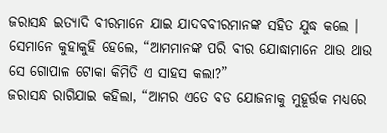ଜରାସନ୍ଧ ଇତ୍ୟାଦି ବୀରମାନେ ଯାଇ ଯାଦବବୀରମାନଙ୍କ ସହିତ ଯୁଦ୍ଧ କଲେ । ସେମାନେ କୁହାକୁହି ହେଲେ, “ଆମମାନଙ୍କ ପରି ବୀର ଯୋଦ୍ଧାମାନେ ଥାଉ ଥାଉ ସେ ଗୋପାଳ ଟୋକା କିମିତି ଏ ସାହସ କଲା?”
ଜରାସନ୍ଧ ରାଗିଯାଇ କହିଲା, “ଆମର ଏତେ ବଡ ଯୋଜନାକୁ ମୁହୂର୍ତ୍ତକ ମଧ୍ୟରେ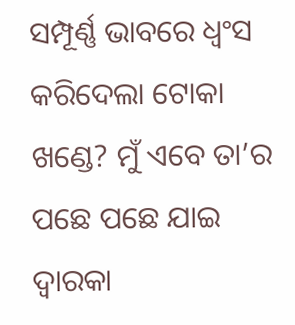ସମ୍ପୂର୍ଣ୍ଣ ଭାବରେ ଧ୍ୱଂସ କରିଦେଲା ଟୋକା ଖଣ୍ଡେ? ମୁଁ ଏବେ ତା’ର ପଛେ ପଛେ ଯାଇ ଦ୍ୱାରକା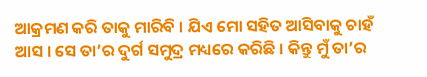ଆକ୍ରମଣ କରି ତାକୁ ମାରିବି । ଯିଏ ମୋ ସହିତ ଆସିବାକୁ ଚାହଁ ଆସ । ସେ ତା’ର ଦୁର୍ଗ ସମୁଦ୍ର ମଧ୍ୟରେ କରିଛି । କିନ୍ତୁ ମୁଁ ତା’ର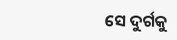ସେ ଦୁର୍ଗକୁ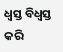ଧ୍ୱସ୍ତ ବିଧ୍ୱସ୍ତ କରି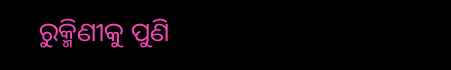ରୁକ୍ମିଣୀକୁ ପୁଣି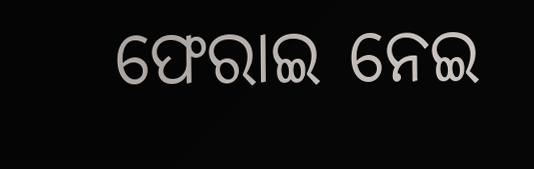ଫେରାଇ ନେଇ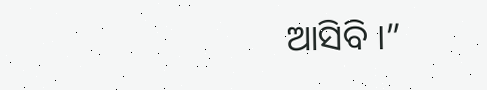ଆସିବି ।”